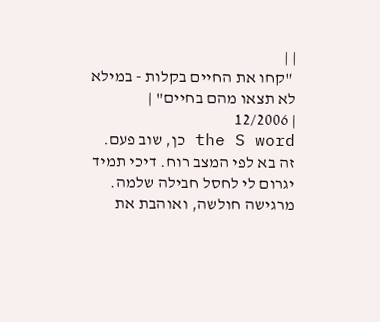| |
 "קחו את החיים בקלות - במילא לא תצאו מהם בחיים" |
| 12/2006
the S word כן, שוב פעם. זה בא לפי המצב רוח. דיכי תמיד יגרום לי לחסל חבילה שלמה. מרגישה חולשה, ואוהבת את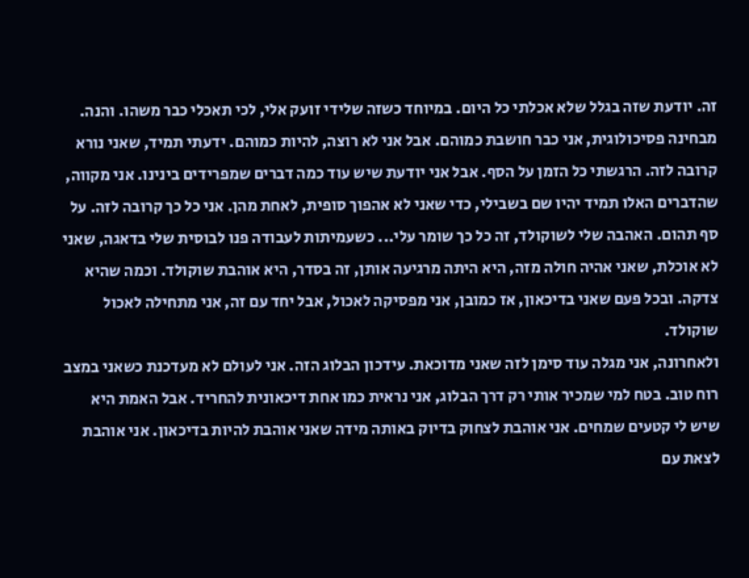זה. יודעת שזה בגלל שלא אכלתי כל היום. במיוחד כשזה שלידי זועק אלי, לכי תאכלי כבר משהו. והנה. מבחינה פסיכולוגית, אני כבר חושבת כמוהם. אבל אני לא רוצה, להיות כמוהם. ידעתי תמיד, שאני נורא קרובה לזה. הרגשתי כל הזמן על הסף. אבל אני יודעת שיש עוד כמה דברים שמפרידים בינינו. אני מקווה, שהדברים האלו תמיד יהיו שם בשבילי, כדי שאני לא אהפוך סופית, לאחת מהן. אני כל כך קרובה לזה. על סף תהום. האהבה שלי לשוקולד, זה כל כך שומר עלי... כשעמיתות לעבודה פנו לבוסית שלי בדאגה, שאני לא אוכלת, שאני אהיה חולה מזה, היא היתה מרגיעה אותן, זה בסדר, היא אוהבת שוקולד. וכמה שהיא צדקה. ובכל פעם שאני בדיכאון, אז כמובן, אני מפסיקה לאכול, אבל יחד עם זה, אני מתחילה לאכול שוקולד.
ולאחרונה, אני מגלה עוד סימן לזה שאני מדוכאת. עידכון הבלוג הזה. אני לעולם לא מעדכנת כשאני במצב רוח טוב. בטח למי שמכיר אותי רק דרך הבלוג, אני נראית כמו אחת דיכאונית להחריד. אבל האמת היא שיש לי קטעים שמחים. אני אוהבת לצחוק בדיוק באותה מידה שאני אוהבת להיות בדיכאון. אני אוהבת לצאת עם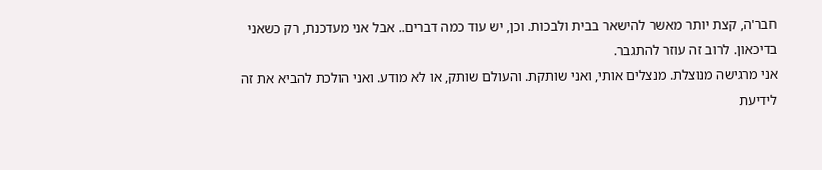חבר'ה, קצת יותר מאשר להישאר בבית ולבכות. וכן, יש עוד כמה דברים.. אבל אני מעדכנת, רק כשאני בדיכאון. לרוב זה עוזר להתגבר.
אני מרגישה מנוצלת. מנצלים אותי, ואני שותקת. והעולם שותק, או לא מודע. ואני הולכת להביא את זה לידיעת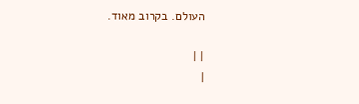העולם. בקרוב מאוד.

| |
|